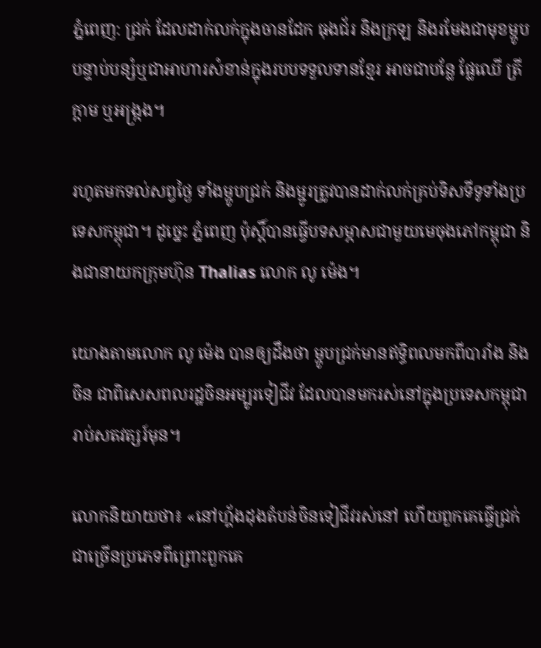ភ្នំពេញ: ជ្រក់ ដែលដាក់លក់ក្នុងចានដែក ធុងជ័រ និងក្រឡ និងរមែងជាមុខម្ហូបបន្ទាប់បន្សំឬជាអាហារសំខាន់ក្នុងរបបទទួលទានខ្មែរ អាចជាបន្លែ ផ្លែឈើ ត្រី ក្ដាម ឬអង្ក្រង។

រហូតមកទល់សព្វថ្ងៃ ទាំងម្ហូបជ្រក់ និងម្ជូរត្រូវបានដាក់លក់គ្រប់ទិសទីទូទាំងប្រទេសកម្ពុជា។ ដូច្នេះ ភ្នំពេញ ប៉ុស្ដិ៍បានធ្វើបទសម្ភាសជាមួយមេចុងភៅកម្ពុជា និងជានាយកក្រុមហ៊ុន Thalias លោក លូ ម៉េង។

យោងតាមលោក លូ ម៉េង បានឲ្យដឹងថា ម្ហូបជ្រក់មានឥទ្ធិពលមកពីបារាំង និង ចិន ជាពិសេសពលរដ្ឋចិនអម្បូរទៀជីវ ដែលបានមករស់នៅក្នុងប្រទេសកម្ពុជារាប់សតវត្សរ៍មុន។

លោកនិយាយថា៖ «នៅហ្គ័ងដុងតំបន់ចិនទៀជីវរស់នៅ ហើយពួកគេធ្វើជ្រក់ជាច្រើនប្រភេទពីព្រោះពួកគេ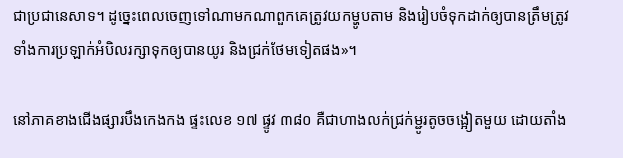ជាប្រជានេសាទ។ ដូច្នេះពេលចេញទៅណាមកណាពួកគេត្រូវយកម្ហូបតាម និងរៀបចំទុកដាក់ឲ្យបានត្រឹមត្រូវ ទាំងការប្រឡាក់អំបិលរក្សាទុកឲ្យបានយូរ និងជ្រក់ថែមទៀតផង»។

នៅភាគខាងជើងផ្សារបឹងកេងកង ផ្ទះលេខ ១៧ ផ្ទូវ ៣៨០ គឺជាហាងលក់ជ្រក់ម្ជូរតូចចង្អៀតមួយ ដោយតាំង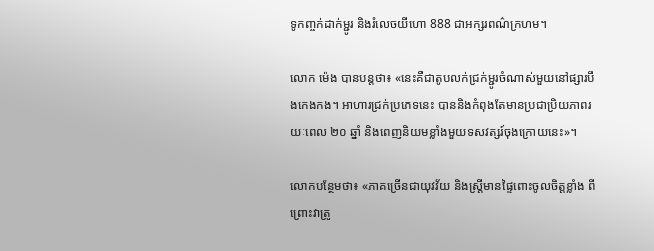ទូកញ្ចក់ដាក់ម្ជូរ និងរំលេចយីហោ 888 ជាអក្សរពណ៌ក្រហម។

លោក ម៉េង បានបន្ដថា៖ «នេះគឺជាតូបលក់ជ្រក់ម្ជូរចំណាស់មួយនៅផ្សារបឹងកេងកង។ អាហារជ្រក់ប្រភេទនេះ បាននិងកំពុងតែមានប្រជាប្រិយភាពរយៈពេល ២០ ឆ្នាំ និងពេញនិយមខ្លាំងមួយទសវត្សរ៍ចុងក្រោយនេះ»។

លោកបន្ថែមថា៖ «ភាគច្រើនជាយុវវ័យ និងស្ដ្រីមានផ្ទៃពោះចូលចិត្ដខ្លាំង ពីព្រោះវាត្រូ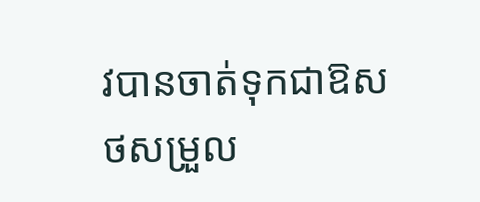វបានចាត់ទុកជាឱសថសម្រួល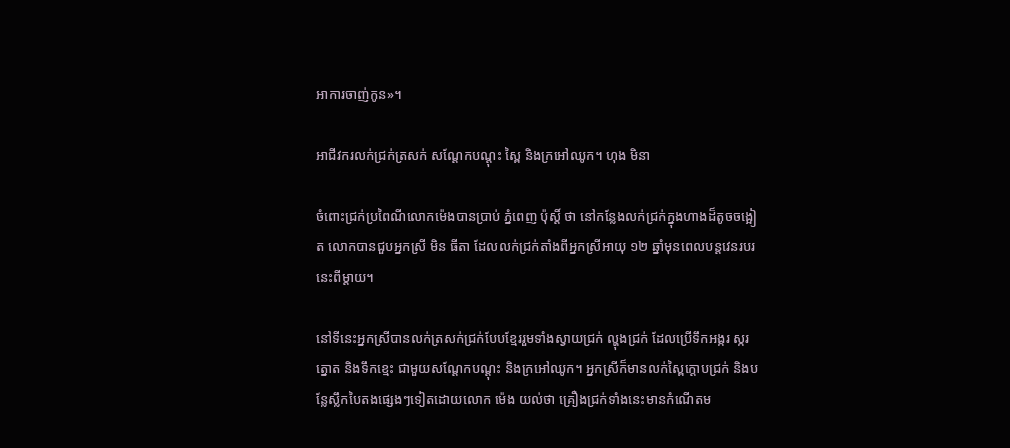អាការចាញ់កូន»។

អាជីវករលក់ជ្រក់ត្រសក់ សណ្ដែកបណ្ដុះ ស្ពៃ និងក្រអៅឈូក។ ហុង មិនា

ចំពោះជ្រក់ប្រពៃណីលោកម៉េងបានប្រាប់ ភ្នំពេញ ប៉ុស្ដិ៍ ថា នៅកន្លែងលក់ជ្រក់ក្នុងហាងដ៏តូចចង្អៀត លោកបានជួបអ្នកស្រី មិន ធីតា ដែលលក់ជ្រក់តាំងពីអ្នកស្រីអាយុ ១២ ឆ្នាំមុនពេលបន្ដវេនរបរនេះពីម្ដាយ។

នៅទីនេះអ្នកស្រីបានលក់ត្រសក់ជ្រក់បែបខ្មែររួមទាំងស្វាយជ្រក់ ល្ហុងជ្រក់ ដែលប្រើទឹកអង្ករ ស្ករត្នោត និងទឹកខ្មេះ ជាមួយសណ្ដែកបណ្ដុះ និងក្រអៅឈូក។ អ្នកស្រីក៏មានលក់ស្ពៃក្ដោបជ្រក់ និងបន្លែស្លឹកបៃតងផ្សេងៗទៀតដោយលោក ម៉េង យល់ថា គ្រឿងជ្រក់ទាំងនេះមានកំណើតម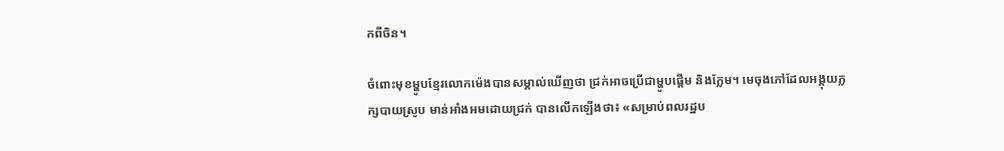កពីចិន។

ចំពោះមុខម្ហូបខ្មែរលោកម៉េងបានសម្គាល់ឃើញថា ជ្រក់អាចប្រើជាម្ហូបផ្ដើម និងក្លែម។ មេចុងភៅដែលអង្គុយភ្លក្សបាយស្រូប មាន់អាំងអមដោយជ្រក់ បានលើកឡើងថា៖ «សម្រាប់ពលរដ្ឋប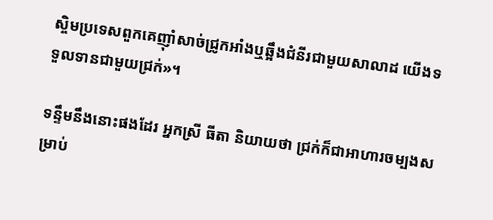ស្ចិមប្រទេសពួកគេញ៉ាំសាច់ជ្រូកអាំងឬឆ្អឹងជំនីរជាមួយសាលាដ យើងទទួលទានជាមួយជ្រក់»។

ទន្ទឹមនឹងនោះផងដែរ អ្នកស្រី ធីតា និយាយថា ជ្រក់ក៏ជាអាហារចម្បងសម្រាប់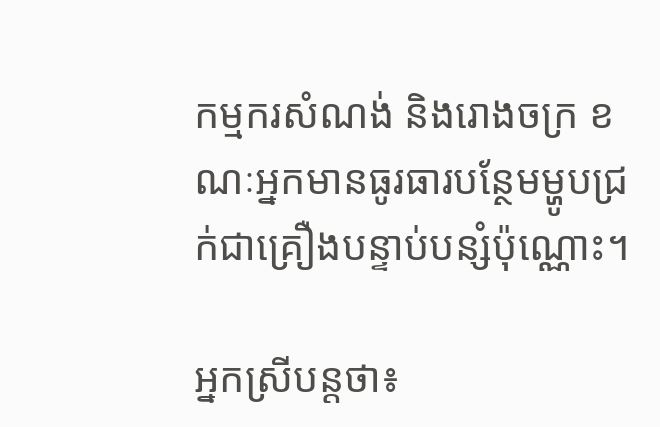កម្មករសំណង់ និងរោងចក្រ ខណៈអ្នកមានធូរធារបន្ថែមម្ហូបជ្រក់ជាគ្រឿងបន្ទាប់បន្សំប៉ុណ្ណោះ។

អ្នកស្រីបន្ដថា៖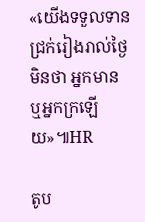«យើងទទួលទានជ្រក់រៀងរាល់ថ្ងៃមិនថា អ្នកមាន ឬអ្នកក្រឡើយ»៕HR

តូប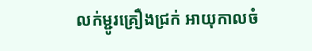លក់ម្ជូរគ្រឿងជ្រក់ អាយុកាលចំ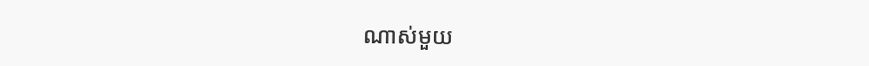ណាស់មួយ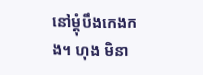នៅម្ដុំបឹងកេងកង។ ហុង មិនា